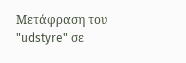Μετάφραση του "udstyre" σε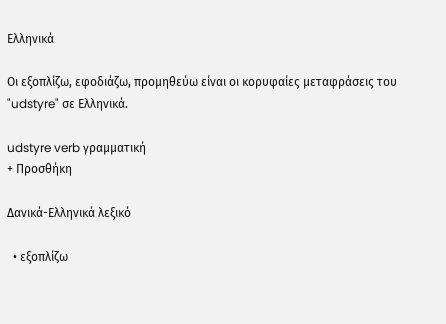Ελληνικά

Οι εξοπλίζω, εφοδιάζω, προμηθεύω είναι οι κορυφαίες μεταφράσεις του "udstyre" σε Ελληνικά.

udstyre verb γραμματική
+ Προσθήκη

Δανικά-Ελληνικά λεξικό

  • εξοπλίζω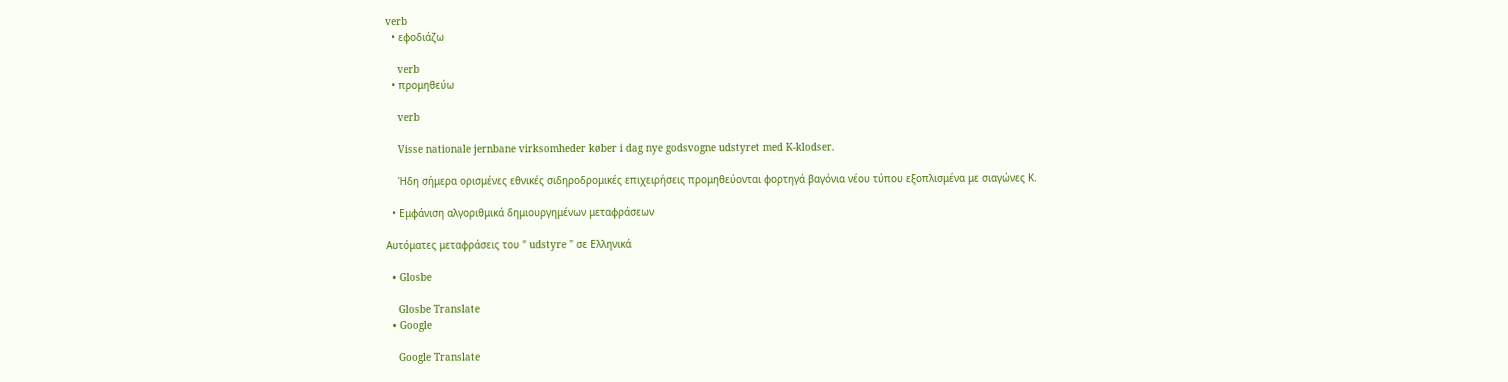verb
  • εφοδιάζω

    verb
  • προμηθεύω

    verb

    Visse nationale jernbane virksomheder køber i dag nye godsvogne udstyret med K-klodser.

    Ήδη σήμερα ορισμένες εθνικές σιδηροδρομικές επιχειρήσεις προμηθεύονται φορτηγά βαγόνια νέου τύπου εξοπλισμένα με σιαγώνες Κ.

  • Εμφάνιση αλγοριθμικά δημιουργημένων μεταφράσεων

Αυτόματες μεταφράσεις του " udstyre " σε Ελληνικά

  • Glosbe

    Glosbe Translate
  • Google

    Google Translate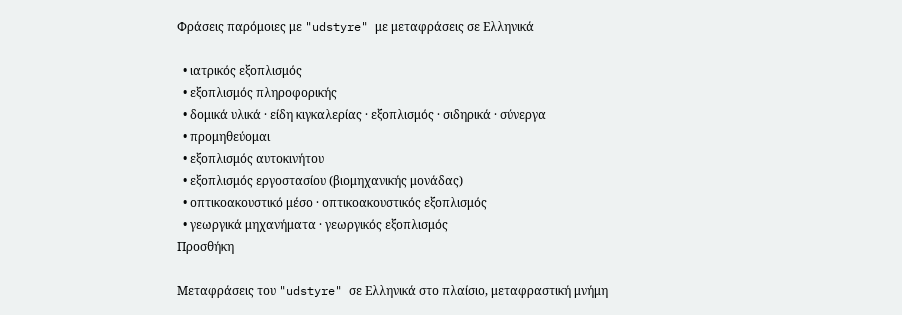Φράσεις παρόμοιες με "udstyre" με μεταφράσεις σε Ελληνικά

  • ιατρικός εξοπλισμός
  • εξοπλισμός πληροφορικής
  • δομικά υλικά · είδη κιγκαλερίας · εξοπλισμός · σιδηρικά · σύνεργα
  • προμηθεύομαι
  • εξοπλισμός αυτοκινήτου
  • εξοπλισμός εργοστασίου (βιομηχανικής μονάδας)
  • οπτικοακουστικό μέσο · οπτικοακουστικός εξοπλισμός
  • γεωργικά μηχανήματα · γεωργικός εξοπλισμός
Προσθήκη

Μεταφράσεις του "udstyre" σε Ελληνικά στο πλαίσιο, μεταφραστική μνήμη